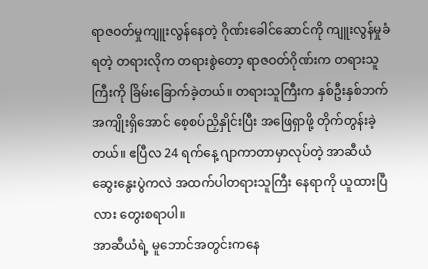ရာဇဝတ်မှုကျူးလွန်နေတဲ့ ဂိုဏ်းခေါင်ဆောင်ကို ကျူးလွန်မှုခံရတဲ့ တရားလိုက တရားစွဲတော့ ရာဇဝတ်ဂိုဏ်းက တရားသူကြီးကို ခြိမ်းခြောက်ခဲ့တယ်။ တရားသူကြီးက နှစ်ဦးနှစ်ဘက် အကျိုးရှိအောင် စေ့စပ်ညှိနှိုင်းပြီး အဖြေရှာဖို့ တိုက်တွန်းခဲ့တယ်။ ဧပြီလ 24 ရက်နေ့ ဂျာကာတာမှာလုပ်တဲ့ အာဆီယံဆွေးနွေးပွဲကလဲ အထက်ပါတရားသူကြီး နေရာကို ယူထားပြီလား တွေးစရာပါ။
အာဆီယံရဲ့ မူဘောင်အတွင်းကနေ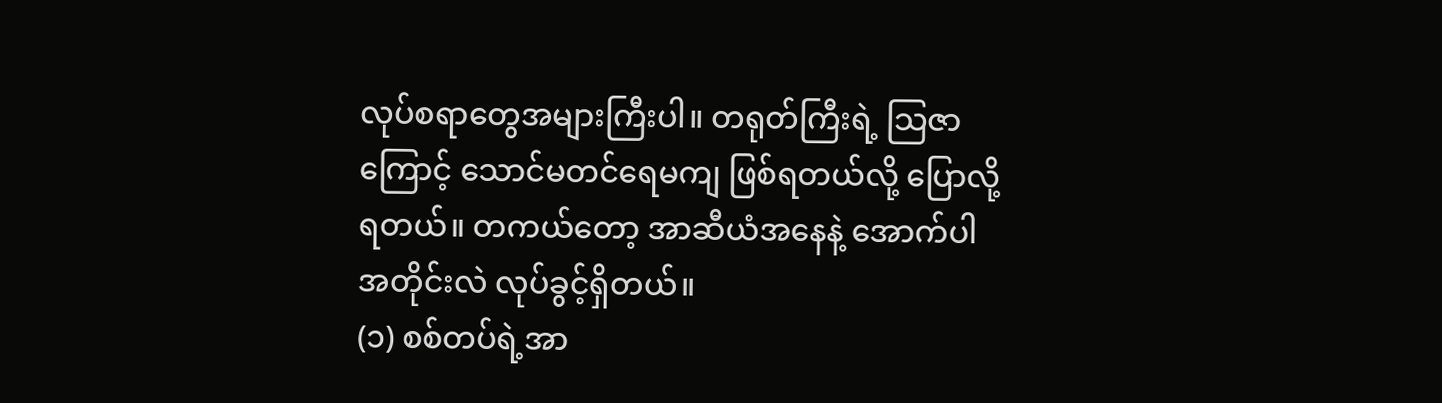လုပ်စရာတွေအများကြီးပါ။ တရုတ်ကြီးရဲ့ သြဇာကြောင့် သောင်မတင်ရေမကျ ဖြစ်ရတယ်လို့ ပြောလို့ရတယ်။ တကယ်တော့ အာဆီယံအနေနဲ့ အောက်ပါအတိုင်းလဲ လုပ်ခွင့်ရှိတယ်။
(၁) စစ်တပ်ရဲ့အာ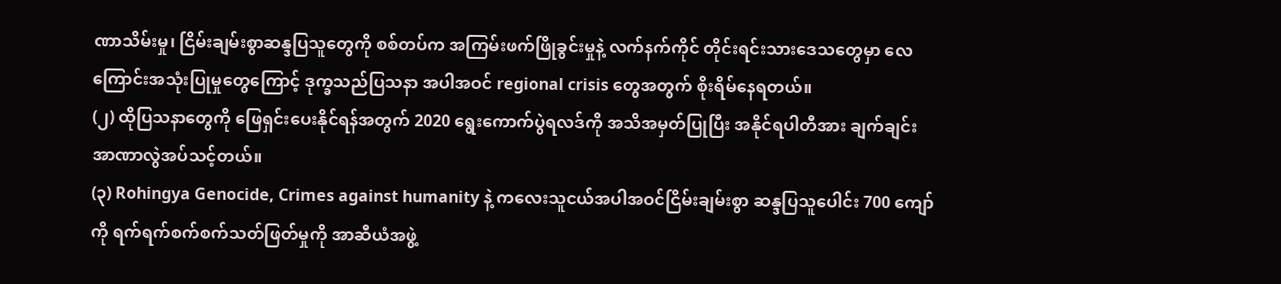ဏာသိမ်းမှု၊ ငြိမ်းချမ်းစွာဆန္ဒပြသူတွေကို စစ်တပ်က အကြမ်းဖက်ဖြိုခွင်းမှုနဲ့ လက်နက်ကိုင် တိုင်းရင်းသားဒေသတွေမှာ လေကြောင်းအသုံးပြုမှုတွေကြောင့် ဒုက္ခသည်ပြသနာ အပါအဝင် regional crisis တွေအတွက် စိုးရိမ်နေရတယ်။
(၂) ထိုပြသနာတွေကို ဖြေရှင်းပေးနိုင်ရန်အတွက် 2020 ရွေးကောက်ပွဲရလဒ်ကို အသိအမှတ်ပြုပြီး အနိုင်ရပါတီအား ချက်ချင်းအာဏာလွဲအပ်သင့်တယ်။
(၃) Rohingya Genocide, Crimes against humanity နဲ့ ကလေးသူငယ်အပါအဝင်ငြိမ်းချမ်းစွာ ဆန္ဒပြသူပေါင်း 700 ကျော်ကို ရက်ရက်စက်စက်သတ်ဖြတ်မှုကို အာဆီယံအဖွဲ့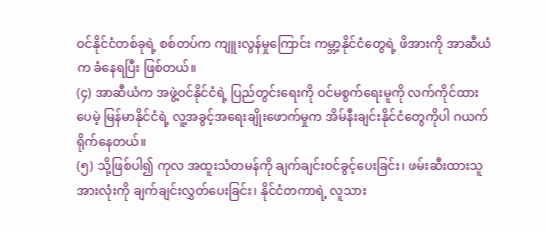ဝင်နိုင်ငံတစ်ခုရဲ့ စစ်တပ်က ကျူးလွန်မှုကြောင်း ကမ္ဘာ့နိုင်ငံတွေရဲ့ ဖိအားကို အာဆီယံက ခံနေရပြီး ဖြစ်တယ်။
(၄) အာဆီယံက အဖွဲ့ဝင်နိုင်ငံရဲ့ ပြည်တွင်းရေးကို ဝင်မစွက်ရေးမူကို လက်ကိုင်ထားပေမဲ့ မြန်မာနိုင်ငံရဲ့ လူ့အခွင့်အရေးချိုးဖောက်မှုက အိမ်နီးချင်းနိုင်ငံတွေကိုပါ ဂယက်ရိုက်နေတယ်။
(၅) သို့ဖြစ်ပါ၍ ကုလ အထူးသံတမန်ကို ချက်ချင်းဝင်ခွင့်ပေးခြင်း၊ ဖမ်းဆီးထားသူအားလုံးကို ချက်ချင်းလွှတ်ပေးခြင်း၊ နိုင်ငံတကာရဲ့ လူသား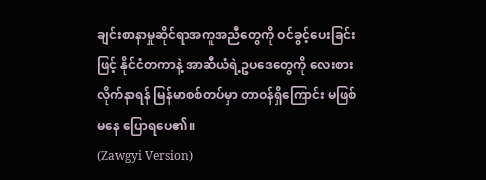ချင်းစာနာမှုဆိုင်ရာအကူအညီတွေကို ဝင်ခွင့်ပေးခြင်းဖြင့် နိုင်ငံတကာနဲ့ အာဆီယံရဲ့ဥပဒေတွေကို လေးစားလိုက်နာရန် မြန်မာစစ်တပ်မှာ တာဝန်ရှိကြောင်း မဖြစ်မနေ ပြောရပေ၏။
(Zawgyi Version)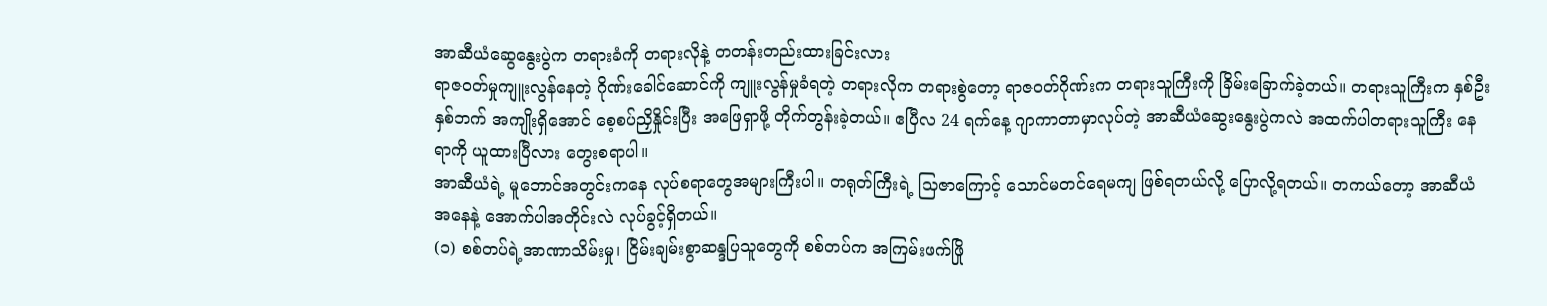အာဆီယံဆွေနွေးပွဲက တရားခံကို တရားလိုနဲ့ တတန်းတည်းထားခြင်းလား
ရာဇဝတ်မှုကျူးလွန်နေတဲ့ ဂိုဏ်းခေါင်ဆောင်ကို ကျူးလွန်မှုခံရတဲ့ တရားလိုက တရားစွဲတော့ ရာဇဝတ်ဂိုဏ်းက တရားသူကြီးကို ခြိမ်းခြောက်ခဲ့တယ်။ တရားသူကြီးက နှစ်ဦးနှစ်ဘက် အကျိုးရှိအောင် စေ့စပ်ညှိနှိုင်းပြီး အဖြေရှာဖို့ တိုက်တွန်းခဲ့တယ်။ ဧပြီလ 24 ရက်နေ့ ဂျာကာတာမှာလုပ်တဲ့ အာဆီယံဆွေးနွေးပွဲကလဲ အထက်ပါတရားသူကြီး နေရာကို ယူထားပြီလား တွေးစရာပါ။
အာဆီယံရဲ့ မူဘောင်အတွင်းကနေ လုပ်စရာတွေအများကြီးပါ။ တရုတ်ကြီးရဲ့ သြဇာကြောင့် သောင်မတင်ရေမကျ ဖြစ်ရတယ်လို့ ပြောလို့ရတယ်။ တကယ်တော့ အာဆီယံအနေနဲ့ အောက်ပါအတိုင်းလဲ လုပ်ခွင့်ရှိတယ်။
(၁) စစ်တပ်ရဲ့အာဏာသိမ်းမှု၊ ငြိမ်းချမ်းစွာဆန္ဒပြသူတွေကို စစ်တပ်က အကြမ်းဖက်ဖြို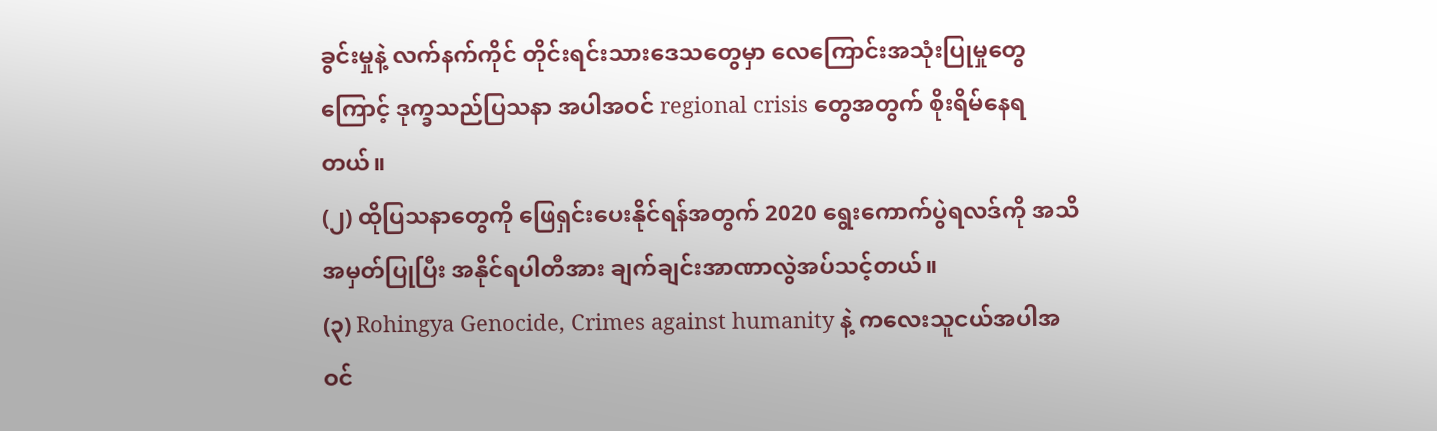ခွင်းမှုနဲ့ လက်နက်ကိုင် တိုင်းရင်းသားဒေသတွေမှာ လေကြောင်းအသုံးပြုမှုတွေကြောင့် ဒုက္ခသည်ပြသနာ အပါအဝင် regional crisis တွေအတွက် စိုးရိမ်နေရတယ်။
(၂) ထိုပြသနာတွေကို ဖြေရှင်းပေးနိုင်ရန်အတွက် 2020 ရွေးကောက်ပွဲရလဒ်ကို အသိအမှတ်ပြုပြီး အနိုင်ရပါတီအား ချက်ချင်းအာဏာလွဲအပ်သင့်တယ်။
(၃) Rohingya Genocide, Crimes against humanity နဲ့ ကလေးသူငယ်အပါအဝင်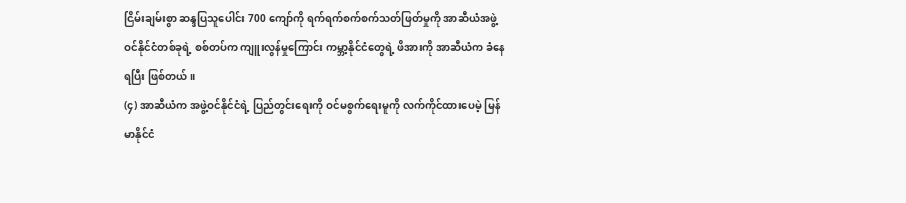ငြိမ်းချမ်းစွာ ဆန္ဒပြသူပေါင်း 700 ကျော်ကို ရက်ရက်စက်စက်သတ်ဖြတ်မှုကို အာဆီယံအဖွဲ့ဝင်နိုင်ငံတစ်ခုရဲ့ စစ်တပ်က ကျူးလွန်မှုကြောင်း ကမ္ဘာ့နိုင်ငံတွေရဲ့ ဖိအားကို အာဆီယံက ခံနေရပြီး ဖြစ်တယ်။
(၄) အာဆီယံက အဖွဲ့ဝင်နိုင်ငံရဲ့ ပြည်တွင်းရေးကို ဝင်မစွက်ရေးမူကို လက်ကိုင်ထားပေမဲ့ မြန်မာနိုင်ငံ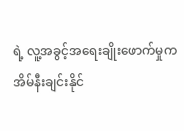ရဲ့ လူ့အခွင့်အရေးချိုးဖောက်မှုက အိမ်နီးချင်းနိုင်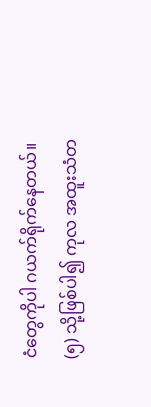ငံတွေကိုပါ ဂယက်ရိုက်နေတယ်။
(၅) သို့ဖြစ်ပါ၍ ကုလ အထူးသံတ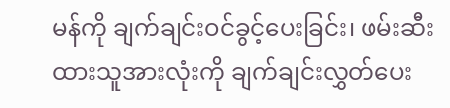မန်ကို ချက်ချင်းဝင်ခွင့်ပေးခြင်း၊ ဖမ်းဆီးထားသူအားလုံးကို ချက်ချင်းလွှတ်ပေး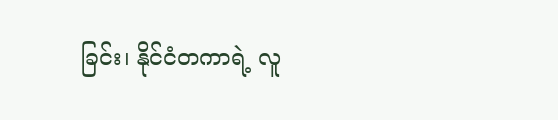ခြင်း၊ နိုင်ငံတကာရဲ့ လူ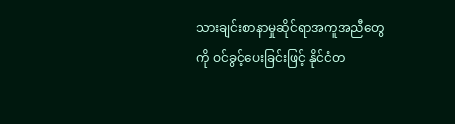သားချင်းစာနာမှုဆိုင်ရာအကူအညီတွေကို ဝင်ခွင့်ပေးခြင်းဖြင့် နိုင်ငံတ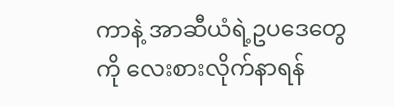ကာနဲ့ အာဆီယံရဲ့ဥပဒေတွေကို လေးစားလိုက်နာရန်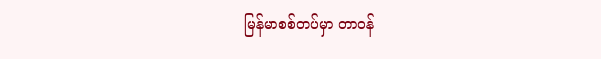မြန်မာစစ်တပ်မှာ တာဝန်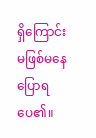ရှိကြောင်း မဖြစ်မနေ ပြောရပေ၏။